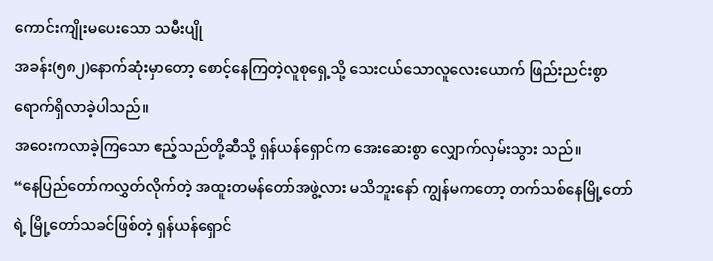ကောင်းကျိုးမပေးသော သမီးပျို
အခန်း(၅၈၂)နောက်ဆုံးမှာတော့ စောင့်နေကြတဲ့လူစုရှေ့သို့ သေးငယ်သောလူလေးယောက် ဖြည်းညင်းစွာ ရောက်ရှိလာခဲ့ပါသည်။
အဝေးကလာခဲ့ကြသော ဧည့်သည်တို့ဆီသို့ ရှန်ယန်ရှောင်က အေးဆေးစွာ လျှောက်လှမ်းသွား သည်။
“နေပြည်တော်ကလွှတ်လိုက်တဲ့ အထူးတမန်တော်အဖွဲ့လား မသိဘူးနော် ကျွန်မကတော့ တက်သစ်နေမြို့တော်ရဲ့ မြို့တော်သခင်ဖြစ်တဲ့ ရှန်ယန်ရှောင်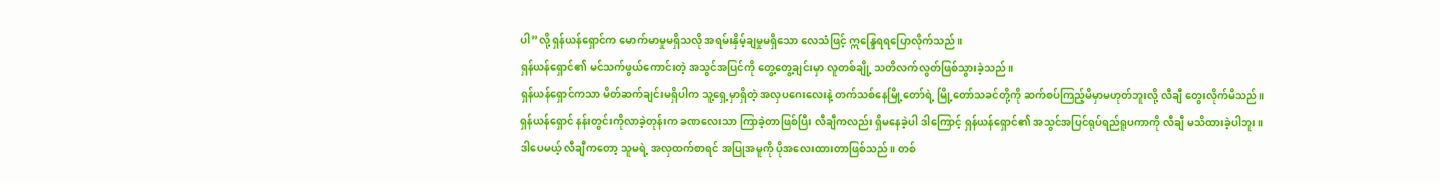ပါ”လို့ ရှန်ယန်ရှောင်က မောက်မာမှုမရှိသလို အရမ်းနှိမ့်ချမှုမရှိသော လေသံဖြင့် ဣန္ဒြေရရပြောလိုက်သည်။
ရှန်ယန်ရှောင်၏ မင်သက်ဖွယ်ကောင်းတဲ့ အသွင်အပြင်ကို တွေ့တွေ့ချင်းမှာ လူတစ်ချို့ သတိလက်လွတ်ဖြစ်သွားခဲ့သည်။
ရှန်ယန်ရှောင်ကသာ မိတ်ဆက်ချင်းမရှိပါက သူ့ရှေ့မှာရှိတဲ့ အလှပဂေးလေးနဲ့ တက်သစ်နေမြို့တော်ရဲ့ မြို့တော်သခင်တို့ကို ဆက်စပ်ကြည့်မိမှာမဟုတ်ဘူးလို့ လီချီ တွေးလိုက်မိသည်။
ရှန်ယန်ရှောင် နန်းတွင်းကိုလာခဲ့တုန်းက ခဏလေးသာ ကြာခဲ့တာဖြစ်ပြီး လီချီကလည်း ရှိမနေခဲ့ပါ ဒါကြောင့် ရှန်ယန်ရှောင်၏ အသွင်အပြင်ရုပ်ရည်ရူပကာကို လီချီ မသိထားခဲ့ပါဘူး။
ဒါပေမယ့် လီချီကတော့ သူမရဲ့ အလှထက်စာရင် အပြုအမူကို ပိုအလေးထားတာဖြစ်သည်။ တစ်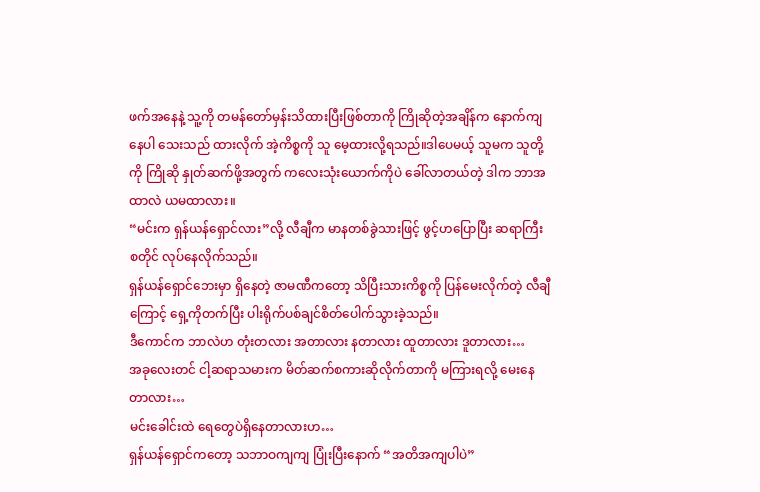ဖက်အနေနဲ့ သူ့ကို တမန်တော်မှန်းသိထားပြီးဖြစ်တာကို ကြိုဆိုတဲ့အချိန်က နောက်ကျနေပါ သေးသည် ထားလိုက် အဲ့ကိစ္စကို သူ မေ့ထားလို့ရသည်။ဒါပေမယ့် သူမက သူတို့ကို ကြိုဆို နှုတ်ဆက်ဖို့အတွက် ကလေးသုံးယောက်ကိုပဲ ခေါ်လာတယ်တဲ့ ဒါက ဘာအထာလဲ ယမထာလား။
“မင်းက ရှန်ယန်ရှောင်လား”လို့ လီချီက မာနတစ်ခွဲသားဖြင့် ဖွင့်ဟပြောပြီး ဆရာကြီးစတိုင် လုပ်နေလိုက်သည်။
ရှန်ယန်ရှောင်ဘေးမှာ ရှိနေတဲ့ ဇာမဏီကတော့ သိပြီးသားကိစ္စကို ပြန်မေးလိုက်တဲ့ လီချီကြောင့် ရှေ့ကိုတက်ပြီး ပါးရိုက်ပစ်ချင်စိတ်ပေါက်သွားခဲ့သည်။
ဒီကောင်က ဘာလဲဟ တုံးတလား အတာလား နတာလား ထူတာလား ဒူတာလား…
အခုလေးတင် ငါ့ဆရာသမားက မိတ်ဆက်စကားဆိုလိုက်တာကို မကြားရလို့ မေးနေတာလား…
မင်းခေါင်းထဲ ရေတွေပဲရှိနေတာလားဟ…
ရှန်ယန်ရှောင်ကတော့ သဘာဝကျကျ ပြုံးပြီးနောက် “အတိအကျပါပဲ”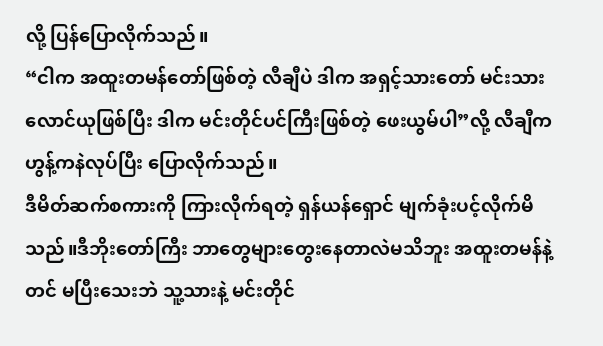လို့ ပြန်ပြောလိုက်သည်။
“ငါက အထူးတမန်တော်ဖြစ်တဲ့ လီချီပဲ ဒါက အရှင့်သားတော် မင်းသားလောင်ယုဖြစ်ပြီး ဒါက မင်းတိုင်ပင်ကြီးဖြစ်တဲ့ ဖေးယွမ်ပါ”လို့ လီချီက ဟွန့်ကနဲလုပ်ပြီး ပြောလိုက်သည်။
ဒီမိတ်ဆက်စကားကို ကြားလိုက်ရတဲ့ ရှန်ယန်ရှောင် မျက်ခုံးပင့်လိုက်မိသည်။ဒီဘိုးတော်ကြီး ဘာတွေများတွေးနေတာလဲမသိဘူး အထူးတမန်နဲ့တင် မပြီးသေးဘဲ သူ့သားနဲ့ မင်းတိုင်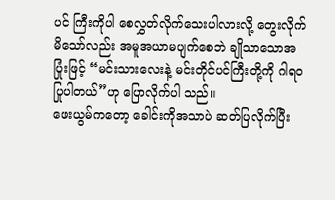ပင် ကြီးကိုပါ စေလွှတ်လိုက်သေးပါလားလို့ တွေးလိုက်မိသော်လည်း အမူအယာမပျက်စေဘဲ ချိုသာသောအပြုံးဖြင့် “မင်းသားလေးနဲ့ မင်းတိုင်ပင်ကြီးတို့ကို ဂါရဝပြုပါတယ်”ဟု ပြောလိုက်ပါ သည်။
ဖေးယွမ်ကတော့ ခေါင်းကိုအသာပဲ ဆတ်ပြလိုက်ပြီး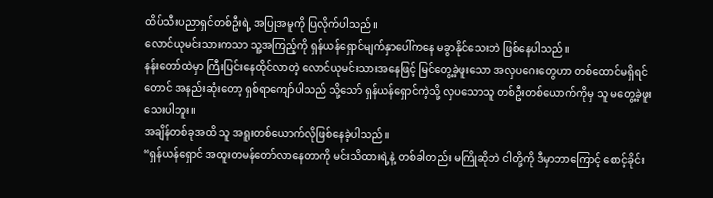ထိပ်သီးပညာရှင်တစ်ဦးရဲ့ အပြုအမူကို ပြလိုက်ပါသည်။
လောင်ယုမင်းသားကသာ သူ့အကြည့်ကို ရှန်ယန်ရှောင်မျက်နှာပေါ်ကနေ မခွာနိုင်သေးဘဲ ဖြစ်နေပါသည်။
နန်းတော်ထဲမှာ ကြီးပြင်းနေထိုင်လာတဲ့ လောင်ယုမင်းသားအနေဖြင့် မြင်တွေ့ခဲ့ဖူးသော အလှပဂေးတွေဟာ တစ်ထောင်မရှိရင်တောင် အနည်းဆုံးတော့ ရှစ်ရာကျော်ပါသည် သို့သော် ရှန်ယန်ရှောင်ကဲ့သို့ လှပသောသူ တစ်ဦးတစ်ယောက်ကိုမှ သူ မတွေ့ခဲ့ဖူးသေးပါဘူး။
အချိန်တစ်ခုအထိ သူ အရူးတစ်ယောက်လိုဖြစ်နေခဲ့ပါသည်။
“ရှန်ယန်ရှောင် အထူးတမန်တော်လာနေတာကို မင်းသိထားရဲ့နဲ့ တစ်ခါတည်း မကြိုဆိုဘဲ ငါတို့ကို ဒီမှာဘာကြောင့် စောင့်ခိုင်း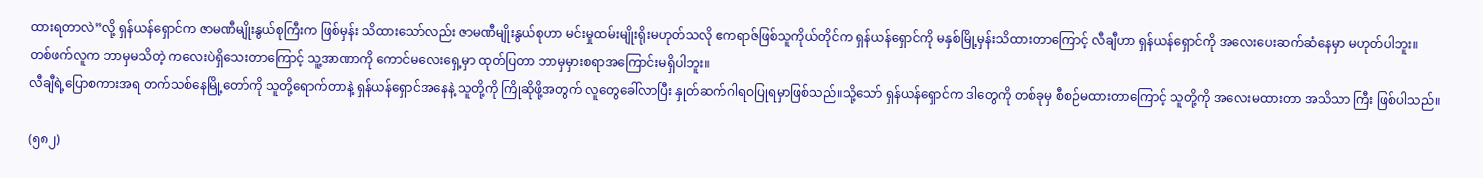ထားရတာလဲ”လို့ ရှန်ယန်ရှောင်က ဇာမဏီမျိုးနွယ်စုကြီးက ဖြစ်မှန်း သိထားသော်လည်း ဇာမဏီမျိုးနွယ်စုဟာ မင်းမှုထမ်းမျိုးရိုးမဟုတ်သလို ဧကရာဇ်ဖြစ်သူကိုယ်တိုင်က ရှန်ယန်ရှောင်ကို မနှစ်မြို့မှန်းသိထားတာကြောင့် လီချီဟာ ရှန်ယန်ရှောင်ကို အလေးပေးဆက်ဆံနေမှာ မဟုတ်ပါဘူး။
တစ်ဖက်လူက ဘာမှမသိတဲ့ ကလေးပဲရှိသေးတာကြောင့် သူ့အာဏာကို ကောင်မလေးရှေ့မှာ ထုတ်ပြတာ ဘာမှမှားစရာအကြောင်းမရှိပါဘူး။
လီချီရဲ့ပြောစကားအရ တက်သစ်နေမြို့တော်ကို သူတို့ရောက်တာနဲ့ ရှန်ယန်ရှောင်အနေနဲ့ သူတို့ကို ကြိုဆိုဖို့အတွက် လူတွေခေါ်လာပြီး နှုတ်ဆက်ဂါရဝပြုရမှာဖြစ်သည်။သို့သော် ရှန်ယန်ရှောင်က ဒါတွေကို တစ်ခုမှ စီစဉ်မထားတာကြောင့် သူတို့ကို အလေးမထားတာ အသိသာ ကြီး ဖြစ်ပါသည်။

(၅၈၂)